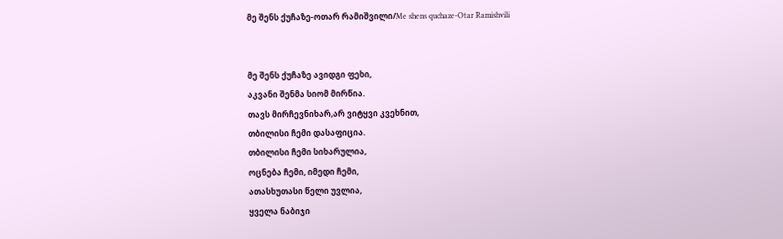მე შენს ქუჩაზე-ოთარ რამიშვილი/Me shens quchaze-Otar Ramishvili


მე შენს ქუჩაზე ავიდგი ფეხი,
აკვანი შენმა სიომ მირწია.
თავს მირჩევნიხარ,არ ვიტყვი კვეხნით,
თბილისი ჩემი დასაფიცია.
თბილისი ჩემი სიხარულია,
ოცნება ჩემი, იმედი ჩემი,
ათასხუთასი წელი უვლია,
ყველა ნაბიჯი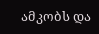ამკობს და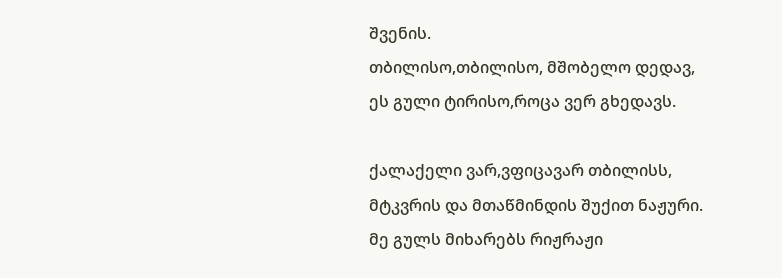შვენის.
თბილისო,თბილისო, მშობელო დედავ,
ეს გული ტირისო,როცა ვერ გხედავს.

ქალაქელი ვარ,ვფიცავარ თბილისს,
მტკვრის და მთაწმინდის შუქით ნაჟური.
მე გულს მიხარებს რიჟრაჟი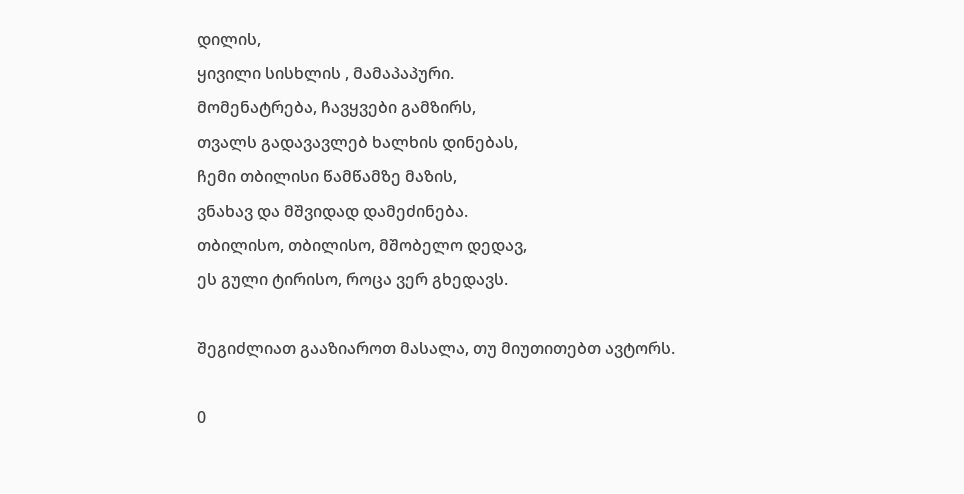დილის,
ყივილი სისხლის , მამაპაპური.
მომენატრება, ჩავყვები გამზირს,
თვალს გადავავლებ ხალხის დინებას,
ჩემი თბილისი წამწამზე მაზის,
ვნახავ და მშვიდად დამეძინება.
თბილისო, თბილისო, მშობელო დედავ,
ეს გული ტირისო, როცა ვერ გხედავს.

შეგიძლიათ გააზიაროთ მასალა, თუ მიუთითებთ ავტორს.

0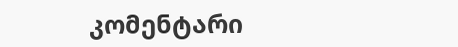კომენტარი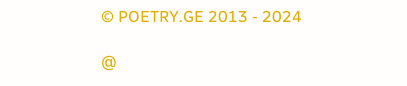© POETRY.GE 2013 - 2024

@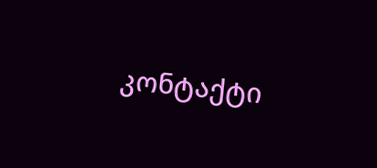კონტაქტი